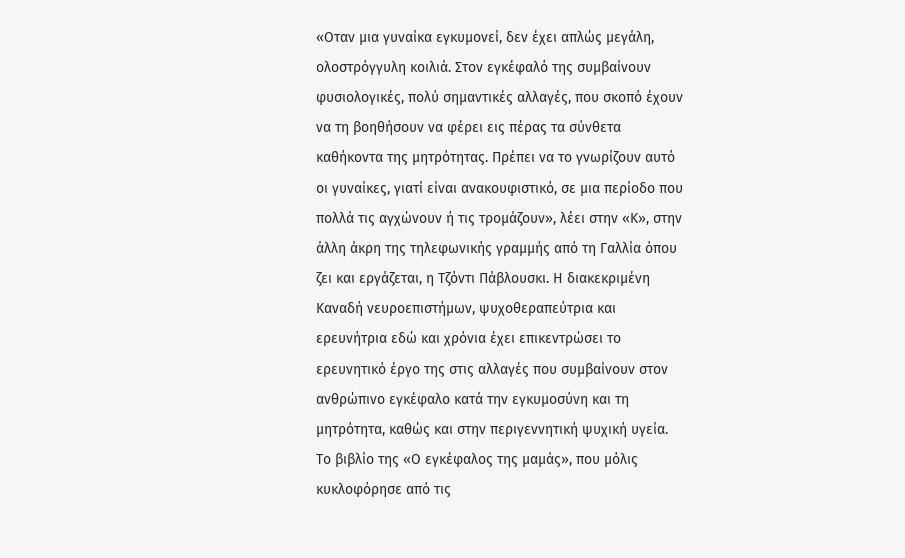«Οταν μια γυναίκα εγκυμονεί, δεν έχει απλώς μεγάλη, ολοστρόγγυλη κοιλιά. Στον εγκέφαλό της συμβαίνουν φυσιολογικές, πολύ σημαντικές αλλαγές, που σκοπό έχουν να τη βοηθήσουν να φέρει εις πέρας τα σύνθετα καθήκοντα της μητρότητας. Πρέπει να το γνωρίζουν αυτό οι γυναίκες, γιατί είναι ανακουφιστικό, σε μια περίοδο που πολλά τις αγχώνουν ή τις τρομάζουν», λέει στην «Κ», στην άλλη άκρη της τηλεφωνικής γραμμής από τη Γαλλία όπου ζει και εργάζεται, η Τζόντι Πάβλουσκι. Η διακεκριμένη Καναδή νευροεπιστήμων, ψυχοθεραπεύτρια και ερευνήτρια εδώ και χρόνια έχει επικεντρώσει το ερευνητικό έργο της στις αλλαγές που συμβαίνουν στον ανθρώπινο εγκέφαλο κατά την εγκυμοσύνη και τη μητρότητα, καθώς και στην περιγεννητική ψυχική υγεία. Το βιβλίο της «Ο εγκέφαλος της μαμάς», που μόλις κυκλοφόρησε από τις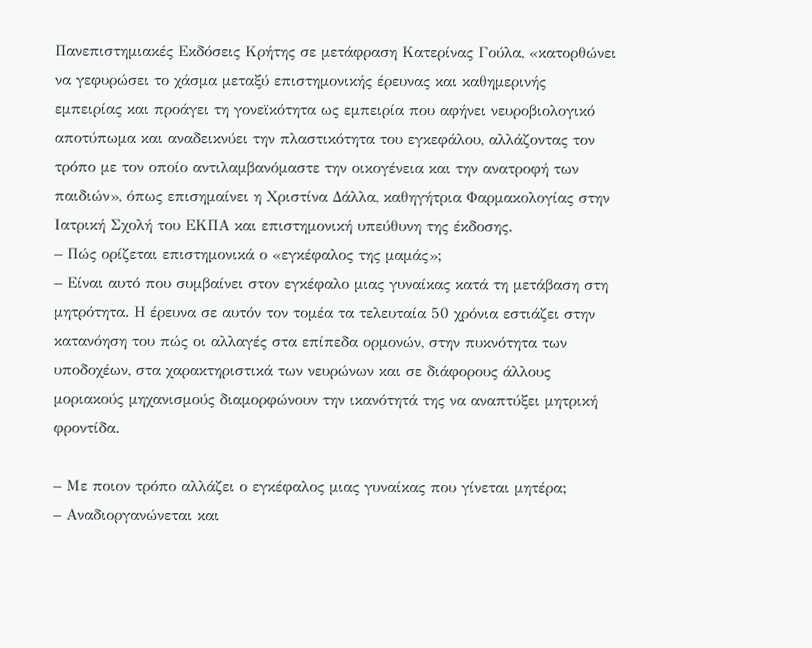Πανεπιστημιακές Εκδόσεις Κρήτης σε μετάφραση Κατερίνας Γούλα, «κατορθώνει να γεφυρώσει το χάσμα μεταξύ επιστημονικής έρευνας και καθημερινής εμπειρίας και προάγει τη γονεϊκότητα ως εμπειρία που αφήνει νευροβιολογικό αποτύπωμα και αναδεικνύει την πλαστικότητα του εγκεφάλου, αλλάζοντας τον τρόπο με τον οποίο αντιλαμβανόμαστε την οικογένεια και την ανατροφή των παιδιών», όπως επισημαίνει η Χριστίνα Δάλλα, καθηγήτρια Φαρμακολογίας στην Ιατρική Σχολή του ΕΚΠΑ και επιστημονική υπεύθυνη της έκδοσης.
– Πώς ορίζεται επιστημονικά ο «εγκέφαλος της μαμάς»;
– Είναι αυτό που συμβαίνει στον εγκέφαλο μιας γυναίκας κατά τη μετάβαση στη μητρότητα. Η έρευνα σε αυτόν τον τομέα τα τελευταία 50 χρόνια εστιάζει στην κατανόηση του πώς οι αλλαγές στα επίπεδα ορμονών, στην πυκνότητα των υποδοχέων, στα χαρακτηριστικά των νευρώνων και σε διάφορους άλλους μοριακούς μηχανισμούς διαμορφώνουν την ικανότητά της να αναπτύξει μητρική φροντίδα.

– Με ποιον τρόπο αλλάζει ο εγκέφαλος μιας γυναίκας που γίνεται μητέρα;
– Αναδιοργανώνεται και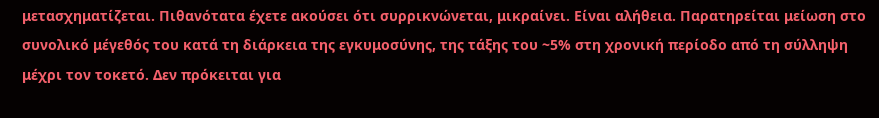μετασχηματίζεται. Πιθανότατα έχετε ακούσει ότι συρρικνώνεται, μικραίνει. Είναι αλήθεια. Παρατηρείται μείωση στο συνολικό μέγεθός του κατά τη διάρκεια της εγκυμοσύνης, της τάξης του ~5% στη χρονική περίοδο από τη σύλληψη μέχρι τον τοκετό. Δεν πρόκειται για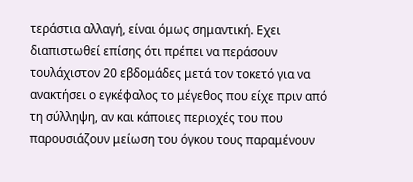τεράστια αλλαγή, είναι όμως σημαντική. Εχει διαπιστωθεί επίσης ότι πρέπει να περάσουν τουλάχιστον 20 εβδομάδες μετά τον τοκετό για να ανακτήσει ο εγκέφαλος το μέγεθος που είχε πριν από τη σύλληψη, αν και κάποιες περιοχές του που παρουσιάζουν μείωση του όγκου τους παραμένουν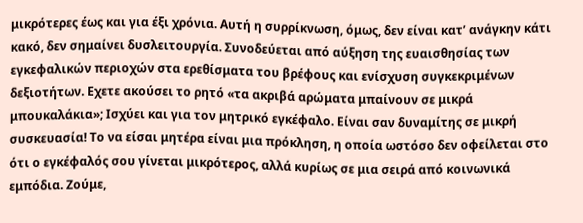μικρότερες έως και για έξι χρόνια. Αυτή η συρρίκνωση, όμως, δεν είναι κατ’ ανάγκην κάτι κακό, δεν σημαίνει δυσλειτουργία. Συνοδεύεται από αύξηση της ευαισθησίας των εγκεφαλικών περιοχών στα ερεθίσματα του βρέφους και ενίσχυση συγκεκριμένων δεξιοτήτων. Εχετε ακούσει το ρητό «τα ακριβά αρώματα μπαίνουν σε μικρά μπουκαλάκια»; Ισχύει και για τον μητρικό εγκέφαλο. Είναι σαν δυναμίτης σε μικρή συσκευασία! Το να είσαι μητέρα είναι μια πρόκληση, η οποία ωστόσο δεν οφείλεται στο ότι ο εγκέφαλός σου γίνεται μικρότερος, αλλά κυρίως σε μια σειρά από κοινωνικά εμπόδια. Ζούμε,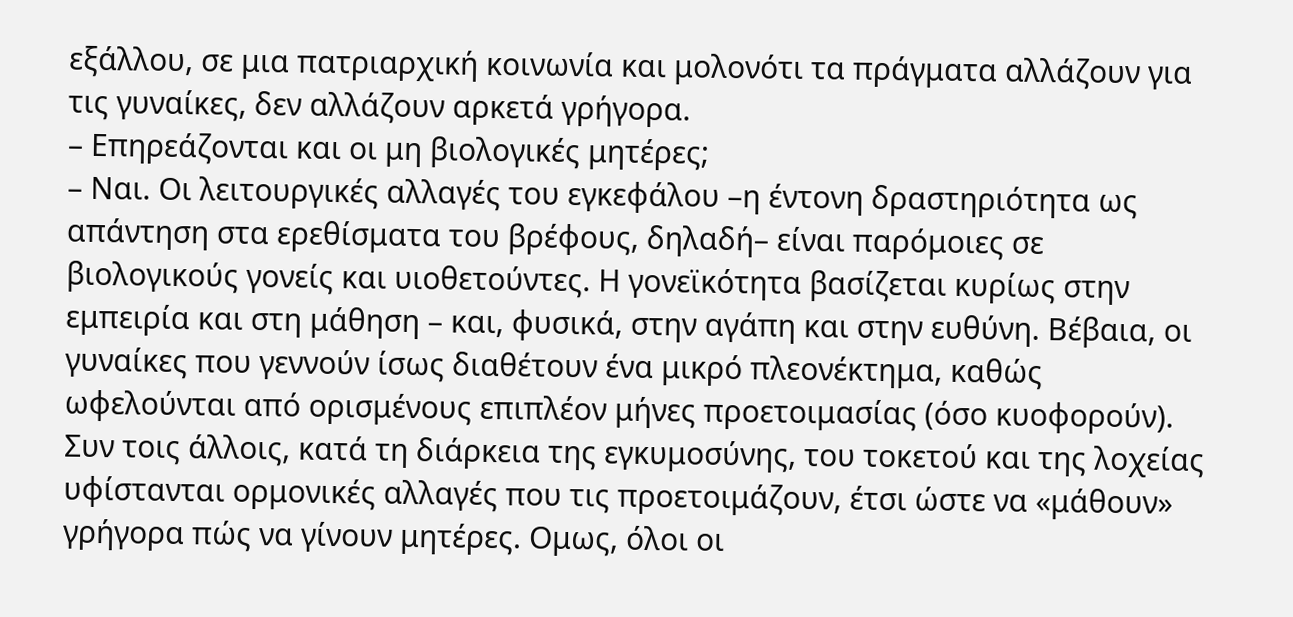εξάλλου, σε μια πατριαρχική κοινωνία και μολονότι τα πράγματα αλλάζουν για τις γυναίκες, δεν αλλάζουν αρκετά γρήγορα.
– Επηρεάζονται και οι μη βιολογικές μητέρες;
– Ναι. Οι λειτουργικές αλλαγές του εγκεφάλου –η έντονη δραστηριότητα ως απάντηση στα ερεθίσματα του βρέφους, δηλαδή– είναι παρόμοιες σε βιολογικούς γονείς και υιοθετούντες. Η γονεϊκότητα βασίζεται κυρίως στην εμπειρία και στη μάθηση – και, φυσικά, στην αγάπη και στην ευθύνη. Βέβαια, οι γυναίκες που γεννούν ίσως διαθέτουν ένα μικρό πλεονέκτημα, καθώς ωφελούνται από ορισμένους επιπλέον μήνες προετοιμασίας (όσο κυοφορούν). Συν τοις άλλοις, κατά τη διάρκεια της εγκυμοσύνης, του τοκετού και της λοχείας υφίστανται ορμονικές αλλαγές που τις προετοιμάζουν, έτσι ώστε να «μάθουν» γρήγορα πώς να γίνουν μητέρες. Ομως, όλοι οι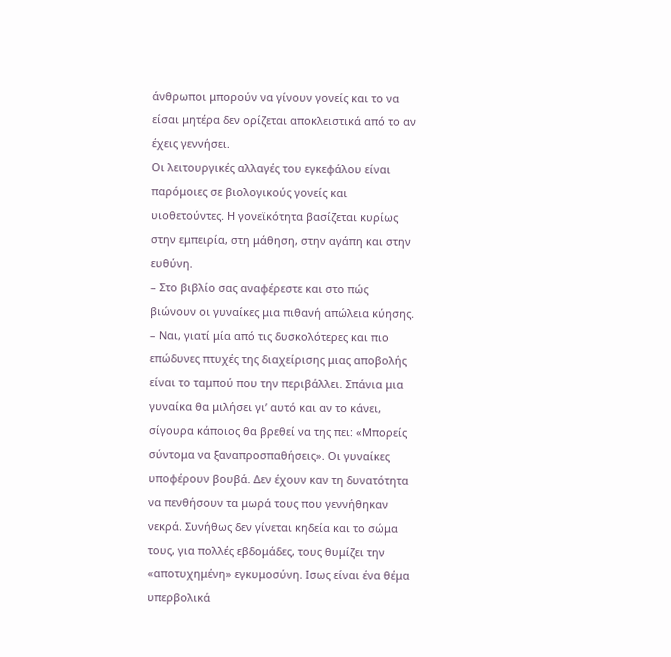άνθρωποι μπορούν να γίνουν γονείς και το να είσαι μητέρα δεν ορίζεται αποκλειστικά από το αν έχεις γεννήσει.
Οι λειτουργικές αλλαγές του εγκεφάλου είναι παρόμοιες σε βιολογικούς γονείς και υιοθετούντες. Η γονεϊκότητα βασίζεται κυρίως στην εμπειρία, στη μάθηση, στην αγάπη και στην ευθύνη.
– Στο βιβλίο σας αναφέρεστε και στο πώς βιώνουν οι γυναίκες μια πιθανή απώλεια κύησης.
– Ναι, γιατί μία από τις δυσκολότερες και πιο επώδυνες πτυχές της διαχείρισης μιας αποβολής είναι το ταμπού που την περιβάλλει. Σπάνια μια γυναίκα θα μιλήσει γι’ αυτό και αν το κάνει, σίγουρα κάποιος θα βρεθεί να της πει: «Μπορείς σύντομα να ξαναπροσπαθήσεις». Οι γυναίκες υποφέρουν βουβά. Δεν έχουν καν τη δυνατότητα να πενθήσουν τα μωρά τους που γεννήθηκαν νεκρά. Συνήθως δεν γίνεται κηδεία και το σώμα τους, για πολλές εβδομάδες, τους θυμίζει την «αποτυχημένη» εγκυμοσύνη. Ισως είναι ένα θέμα υπερβολικά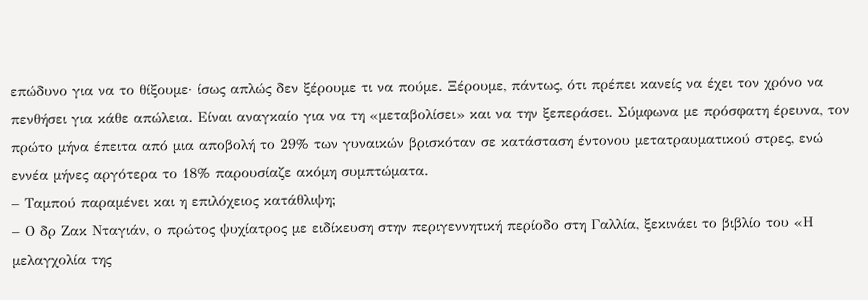επώδυνο για να το θίξουμε· ίσως απλώς δεν ξέρουμε τι να πούμε. Ξέρουμε, πάντως, ότι πρέπει κανείς να έχει τον χρόνο να πενθήσει για κάθε απώλεια. Είναι αναγκαίο για να τη «μεταβολίσει» και να την ξεπεράσει. Σύμφωνα με πρόσφατη έρευνα, τον πρώτο μήνα έπειτα από μια αποβολή το 29% των γυναικών βρισκόταν σε κατάσταση έντονου μετατραυματικού στρες, ενώ εννέα μήνες αργότερα το 18% παρουσίαζε ακόμη συμπτώματα.
– Ταμπού παραμένει και η επιλόχειος κατάθλιψη;
– Ο δρ Ζακ Νταγιάν, ο πρώτος ψυχίατρος με ειδίκευση στην περιγεννητική περίοδο στη Γαλλία, ξεκινάει το βιβλίο του «Η μελαγχολία της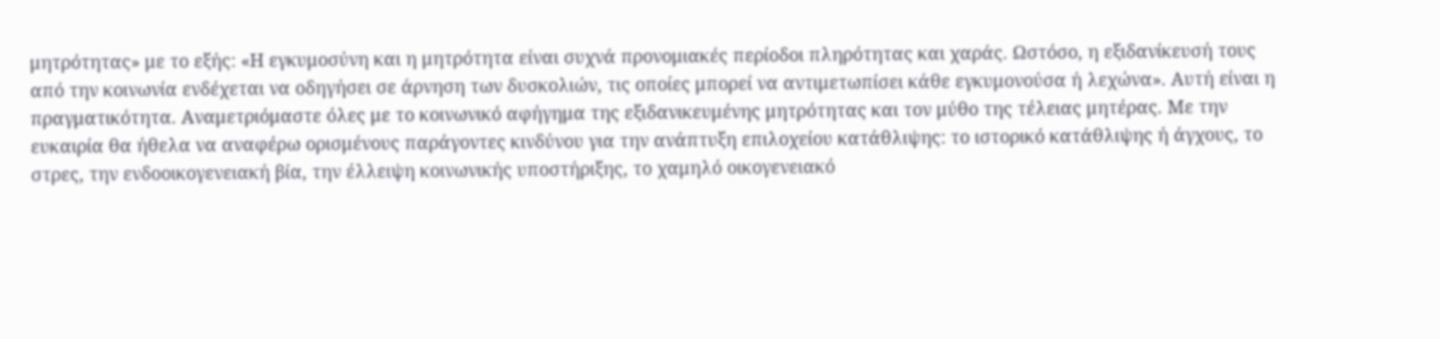μητρότητας» με το εξής: «Η εγκυμοσύνη και η μητρότητα είναι συχνά προνομιακές περίοδοι πληρότητας και χαράς. Ωστόσο, η εξιδανίκευσή τους από την κοινωνία ενδέχεται να οδηγήσει σε άρνηση των δυσκολιών, τις οποίες μπορεί να αντιμετωπίσει κάθε εγκυμονούσα ή λεχώνα». Αυτή είναι η πραγματικότητα. Αναμετριόμαστε όλες με το κοινωνικό αφήγημα της εξιδανικευμένης μητρότητας και τον μύθο της τέλειας μητέρας. Με την ευκαιρία θα ήθελα να αναφέρω ορισμένους παράγοντες κινδύνου για την ανάπτυξη επιλοχείου κατάθλιψης: το ιστορικό κατάθλιψης ή άγχους, το στρες, την ενδοοικογενειακή βία, την έλλειψη κοινωνικής υποστήριξης, το χαμηλό οικογενειακό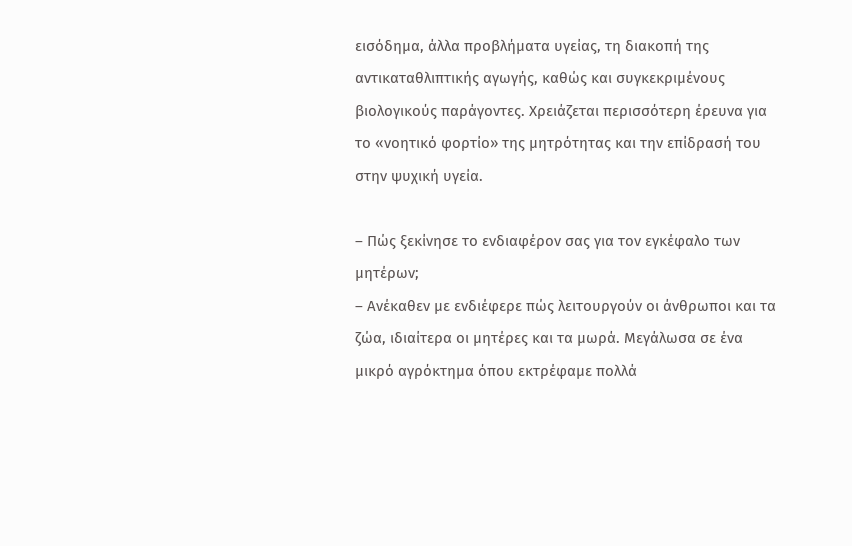εισόδημα, άλλα προβλήματα υγείας, τη διακοπή της αντικαταθλιπτικής αγωγής, καθώς και συγκεκριμένους βιολογικούς παράγοντες. Χρειάζεται περισσότερη έρευνα για το «νοητικό φορτίο» της μητρότητας και την επίδρασή του στην ψυχική υγεία.

– Πώς ξεκίνησε το ενδιαφέρον σας για τον εγκέφαλο των μητέρων;
– Ανέκαθεν με ενδιέφερε πώς λειτουργούν οι άνθρωποι και τα ζώα, ιδιαίτερα οι μητέρες και τα μωρά. Μεγάλωσα σε ένα μικρό αγρόκτημα όπου εκτρέφαμε πολλά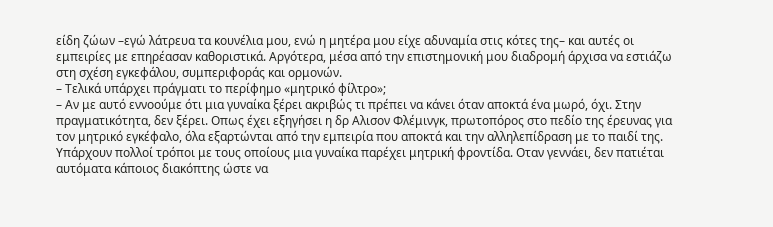είδη ζώων –εγώ λάτρευα τα κουνέλια μου, ενώ η μητέρα μου είχε αδυναμία στις κότες της– και αυτές οι εμπειρίες με επηρέασαν καθοριστικά. Αργότερα, μέσα από την επιστημονική μου διαδρομή άρχισα να εστιάζω στη σχέση εγκεφάλου, συμπεριφοράς και ορμονών.
– Τελικά υπάρχει πράγματι το περίφημο «μητρικό φίλτρο»;
– Αν με αυτό εννοούμε ότι μια γυναίκα ξέρει ακριβώς τι πρέπει να κάνει όταν αποκτά ένα μωρό, όχι. Στην πραγματικότητα, δεν ξέρει. Οπως έχει εξηγήσει η δρ Αλισον Φλέμινγκ, πρωτοπόρος στο πεδίο της έρευνας για τον μητρικό εγκέφαλο, όλα εξαρτώνται από την εμπειρία που αποκτά και την αλληλεπίδραση με το παιδί της. Υπάρχουν πολλοί τρόποι με τους οποίους μια γυναίκα παρέχει μητρική φροντίδα. Οταν γεννάει, δεν πατιέται αυτόματα κάποιος διακόπτης ώστε να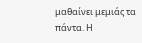μαθαίνει μεμιάς τα πάντα. Η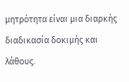μητρότητα είναι μια διαρκής διαδικασία δοκιμής και λάθους.